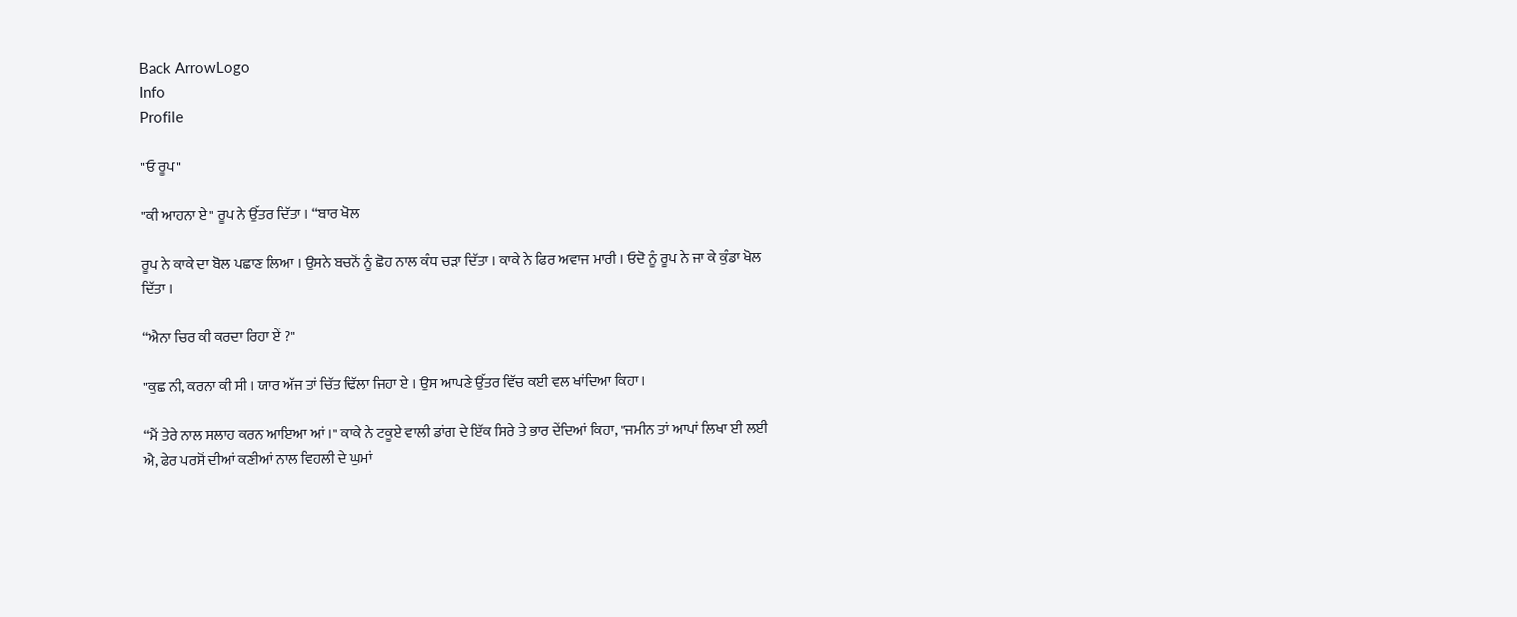Back ArrowLogo
Info
Profile

"ਓ ਰੂਪ"

"ਕੀ ਆਹਨਾ ਏ" ਰੂਪ ਨੇ ਉੱਤਰ ਦਿੱਤਾ । “ਬਾਰ ਖੋਲ

ਰੂਪ ਨੇ ਕਾਕੇ ਦਾ ਬੋਲ ਪਛਾਣ ਲਿਆ । ਉਸਨੇ ਬਚਨੋਂ ਨੂੰ ਛੋਹ ਨਾਲ ਕੰਧ ਚੜਾ ਦਿੱਤਾ । ਕਾਕੇ ਨੇ ਫਿਰ ਅਵਾਜ ਮਾਰੀ । ਓਦੋ ਨੂੰ ਰੂਪ ਨੇ ਜਾ ਕੇ ਕੁੰਡਾ ਖੋਲ ਦਿੱਤਾ ।

“ਐਨਾ ਚਿਰ ਕੀ ਕਰਦਾ ਰਿਹਾ ਏਂ ?"

"ਕੁਛ ਨੀ, ਕਰਨਾ ਕੀ ਸੀ । ਯਾਰ ਅੱਜ ਤਾਂ ਚਿੱਤ ਢਿੱਲਾ ਜਿਹਾ ਏ । ਉਸ ਆਪਣੇ ਉੱਤਰ ਵਿੱਚ ਕਈ ਵਲ ਖਾਂਦਿਆ ਕਿਹਾ।

“ਮੈਂ ਤੇਰੇ ਨਾਲ ਸਲਾਹ ਕਰਨ ਆਇਆ ਆਂ ।" ਕਾਕੇ ਨੇ ਟਕੂਏ ਵਾਲੀ ਡਾਂਗ ਦੇ ਇੱਕ ਸਿਰੇ ਤੇ ਭਾਰ ਦੇਂਦਿਆਂ ਕਿਹਾ, "ਜਮੀਨ ਤਾਂ ਆਪਾਂ ਲਿਖਾ ਈ ਲਈ ਐ, ਫੇਰ ਪਰਸੋਂ ਦੀਆਂ ਕਣੀਆਂ ਨਾਲ ਵਿਹਲੀ ਦੇ ਘੁਮਾਂ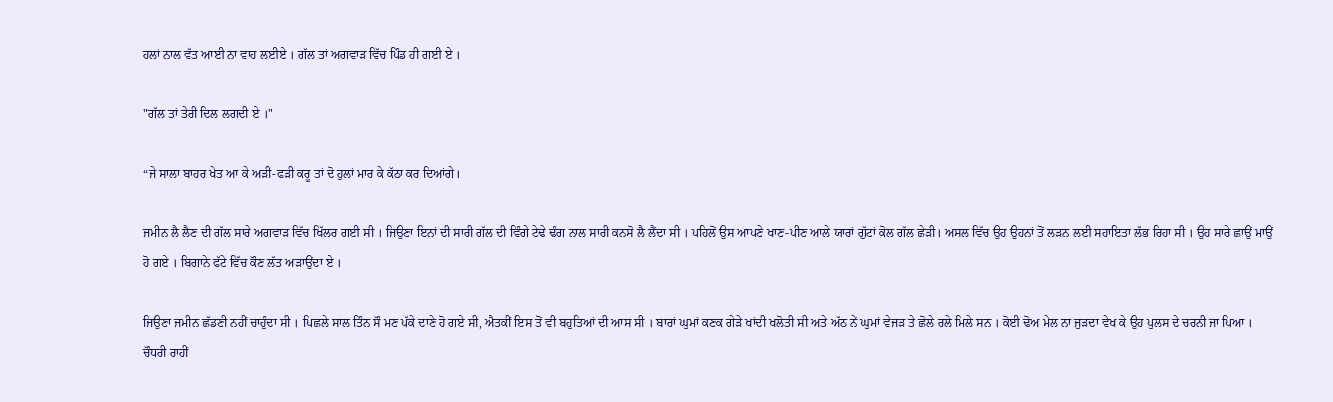ਹਲਾਂ ਨਾਲ ਵੱਤ ਆਈ ਨਾ ਵਾਹ ਲਈਏ । ਗੱਲ ਤਾਂ ਅਗਵਾੜ ਵਿੱਚ ਪਿੰਡ ਹੀ ਗਈ ਏ ।

"ਗੱਲ ਤਾਂ ਤੇਰੀ ਦਿਲ ਲਗਦੀ ਏ ।"

“ਜੇ ਸਾਲਾ ਬਾਹਰ ਖੇਤ ਆ ਕੇ ਅੜੀ-ਫੜੀ ਕਰੂ ਤਾਂ ਦੋ ਹੁਲਾਂ ਮਾਰ ਕੇ ਕੱਠਾ ਕਰ ਦਿਆਂਗੇ।

ਜਮੀਨ ਲੈ ਲੈਣ ਦੀ ਗੱਲ ਸਾਰੇ ਅਗਵਾੜ ਵਿੱਚ ਖਿੱਲਰ ਗਈ ਸੀ । ਜਿਉਣਾ ਇਨਾਂ ਦੀ ਸਾਰੀ ਗੱਲ ਦੀ ਵਿੰਗੇ ਟੇਢੇ ਢੰਗ ਨਾਲ ਸਾਰੀ ਕਨਸੋ ਲੈ ਲੈਂਦਾ ਸੀ । ਪਹਿਲੋਂ ਉਸ ਆਪਣੇ ਖਾਣ-ਪੀਣ ਆਲੇ ਯਾਰਾਂ ਗੁੱਟਾਂ ਕੋਲ ਗੱਲ ਛੇੜੀ। ਅਸਲ ਵਿੱਚ ਉਹ ਉਹਨਾਂ ਤੋਂ ਲੜਨ ਲਈ ਸਹਾਇਤਾ ਲੱਭ ਰਿਹਾ ਸੀ । ਉਹ ਸਾਰੇ ਛਾਉਂ ਮਾਉਂ ਹੋ ਗਏ । ਬਿਗਾਨੇ ਫੱਟੇ ਵਿੱਚ ਕੌਣ ਲੱਤ ਅੜਾਉਂਦਾ ਏ ।

ਜਿਉਣਾ ਜਮੀਨ ਛੱਡਣੀ ਨਹੀਂ ਚਾਹੁੰਦਾ ਸੀ । ਪਿਛਲੇ ਸਾਲ ਤਿੰਨ ਸੌ ਮਣ ਪੱਕੇ ਦਾਣੇ ਹੋ ਗਏ ਸੀ, ਐਤਕੀਂ ਇਸ ਤੋਂ ਵੀ ਬਹੁਤਿਆਂ ਦੀ ਆਸ ਸੀ । ਬਾਰਾਂ ਘੁਮਾਂ ਕਣਕ ਗੇੜੇ ਖਾਂਦੀ ਖਲੋਤੀ ਸੀ ਅਤੇ ਅੱਠ ਨੇਂ ਘੁਮਾਂ ਵੇਜੜ ਤੇ ਛੋਲੇ ਰਲੇ ਮਿਲੇ ਸਨ । ਕੋਈ ਢੋਅ ਮੇਲ ਨਾ ਜੁੜਦਾ ਵੇਖ ਕੇ ਉਹ ਪੁਲਸ ਦੇ ਚਰਨੀ ਜਾ ਪਿਆ । ਚੌਧਰੀ ਰਾਹੀਂ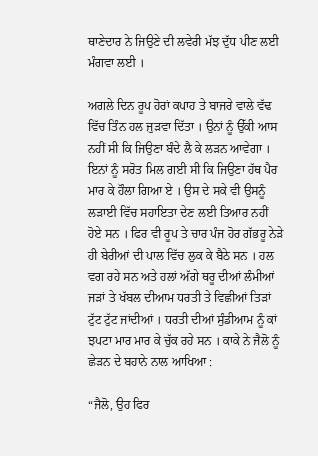ਥਾਣੇਦਾਰ ਨੇ ਜਿਉਣੇ ਦੀ ਲਵੇਰੀ ਮੱਝ ਦੁੱਧ ਪੀਣ ਲਈ ਮੰਗਵਾ ਲਈ ।

ਅਗਲੇ ਦਿਨ ਰੂਪ ਹੋਰਾਂ ਕਪਾਹ ਤੇ ਬਾਜਰੇ ਵਾਲੇ ਵੱਢ ਵਿੱਚ ਤਿੰਨ ਹਲ ਜੁੜਵਾ ਦਿੱਤਾ । ਉਨਾਂ ਨੂੰ ਉੱਕੀ ਆਸ ਨਹੀਂ ਸੀ ਕਿ ਜਿਉਣਾ ਬੰਦੇ ਲੈ ਕੇ ਲੜਨ ਆਵੇਗਾ । ਇਨਾਂ ਨੂੰ ਸਰੋਤ ਮਿਲ ਗਈ ਸੀ ਕਿ ਜਿਉਣਾ ਹੱਥ ਪੈਰ ਮਾਰ ਕੇ ਹੌਲਾ ਗਿਆ ਏ । ਉਸ ਦੇ ਸਕੇ ਵੀ ਉਸਨੂੰ ਲੜਾਈ ਵਿੱਚ ਸਹਾਇਤਾ ਦੇਣ ਲਈ ਤਿਆਰ ਨਹੀਂ ਹੋਏ ਸਨ । ਫਿਰ ਵੀ ਰੂਪ ਤੇ ਚਾਰ ਪੰਜ ਹੋਰ ਗੱਭਰੂ ਨੇੜੇ ਹੀ ਬੇਰੀਆਂ ਦੀ ਪਾਲ ਵਿੱਚ ਲੁਕ ਕੇ ਬੈਠੇ ਸਨ । ਹਲ ਵਗ ਰਹੇ ਸਨ ਅਤੇ ਹਲਾਂ ਅੱਗੇ ਥਰੂ ਦੀਆਂ ਲੰਮੀਆਂ ਜੜਾਂ ਤੇ ਖੱਬਲ ਦੀਆਮ ਧਰਤੀ ਤੇ ਵਿਛੀਆਂ ਤਿੜਾਂ ਟੁੱਟ ਟੁੱਟ ਜਾਂਦੀਆਂ । ਧਰਤੀ ਦੀਆਂ ਸੁੰਡੀਆਮ ਨੂੰ ਕਾਂ ਝਪਟਾ ਮਾਰ ਮਾਰ ਕੇ ਚੁੱਕ ਰਹੇ ਸਨ । ਕਾਕੇ ਨੇ ਜੈਲੋ ਨੂੰ ਛੇੜਨ ਦੇ ਬਹਾਨੇ ਨਾਲ ਆਖਿਆ :

“ਜੈਲੋ, ਉਹ ਫਿਰ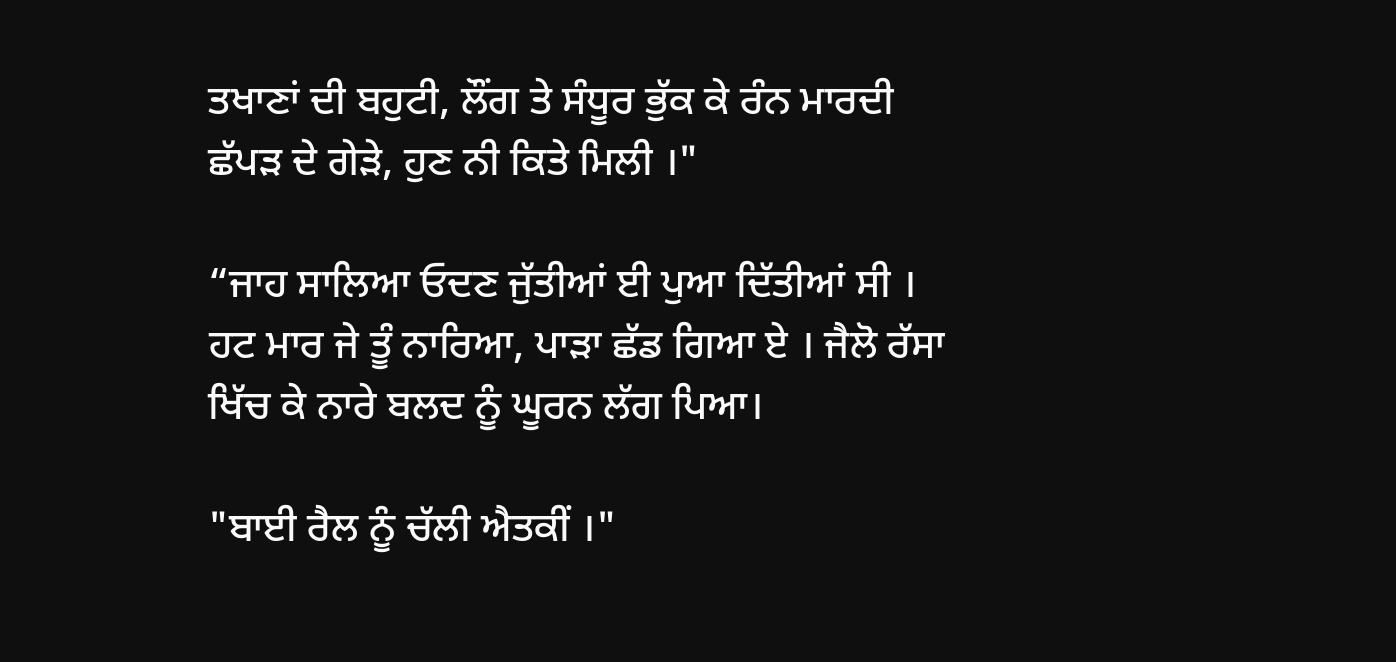ਤਖਾਣਾਂ ਦੀ ਬਹੁਟੀ, ਲੌਂਗ ਤੇ ਸੰਧੂਰ ਭੁੱਕ ਕੇ ਰੰਨ ਮਾਰਦੀ ਛੱਪੜ ਦੇ ਗੇੜੇ, ਹੁਣ ਨੀ ਕਿਤੇ ਮਿਲੀ ।"

“ਜਾਹ ਸਾਲਿਆ ਓਦਣ ਜੁੱਤੀਆਂ ਈ ਪੁਆ ਦਿੱਤੀਆਂ ਸੀ । ਹਟ ਮਾਰ ਜੇ ਤੂੰ ਨਾਰਿਆ, ਪਾੜਾ ਛੱਡ ਗਿਆ ਏ । ਜੈਲੋ ਰੱਸਾ ਖਿੱਚ ਕੇ ਨਾਰੇ ਬਲਦ ਨੂੰ ਘੂਰਨ ਲੱਗ ਪਿਆ।

"ਬਾਈ ਰੈਲ ਨੂੰ ਚੱਲੀ ਐਤਕੀਂ ।"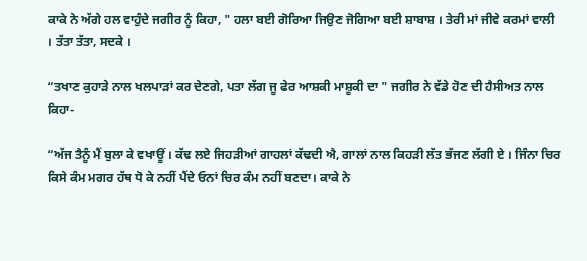ਕਾਕੇ ਨੇ ਅੱਗੇ ਹਲ ਵਾਹੁੰਦੇ ਜਗੀਰ ਨੂੰ ਕਿਹਾ, " ਹਲਾ ਬਈ ਗੋਰਿਆ ਜਿਉਣ ਜੋਗਿਆ ਬਈ ਸ਼ਾਬਾਸ਼ । ਤੇਰੀ ਮਾਂ ਜੀਵੇ ਕਰਮਾਂ ਵਾਲੀ । ਤੱਤਾ ਤੱਤਾ, ਸਦਕੇ ।

“ਤਖਾਣ ਕੁਹਾੜੇ ਨਾਲ ਖਲਪਾੜਾਂ ਕਰ ਦੇਣਗੇ, ਪਤਾ ਲੱਗ ਜੂ ਫੇਰ ਆਸ਼ਕੀ ਮਾਸ਼ੂਕੀ ਦਾ " ਜਗੀਰ ਨੇ ਵੱਡੇ ਹੋਣ ਦੀ ਹੈਸੀਅਤ ਨਾਲ ਕਿਹਾ-

“ਅੱਜ ਤੈਨੂੰ ਮੈਂ ਬੁਲਾ ਕੇ ਵਖਾਊਂ । ਕੱਢ ਲਏ ਜਿਹੜੀਆਂ ਗਾਹਲਾਂ ਕੱਢਦੀ ਐ, ਗਾਲਾਂ ਨਾਲ ਕਿਹੜੀ ਲੱਤ ਭੱਜਣ ਲੱਗੀ ਏ । ਜਿੰਨਾ ਚਿਰ ਕਿਸੇ ਕੰਮ ਮਗਰ ਹੱਥ ਧੋ ਕੇ ਨਹੀਂ ਪੈਂਦੇ ਓਨਾਂ ਚਿਰ ਕੰਮ ਨਹੀਂ ਬਣਦਾ। ਕਾਕੇ ਨੇ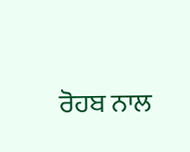ਰੋਹਬ ਨਾਲ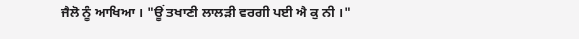ਜੈਲੋ ਨੂੰ ਆਖਿਆ । "ਊਂ ਤਖਾਣੀ ਲਾਲੜੀ ਵਰਗੀ ਪਈ ਐ ਕੁ ਨੀ ।"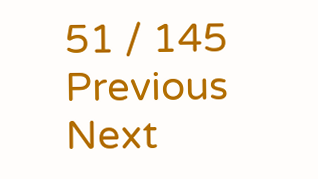51 / 145
Previous
Next